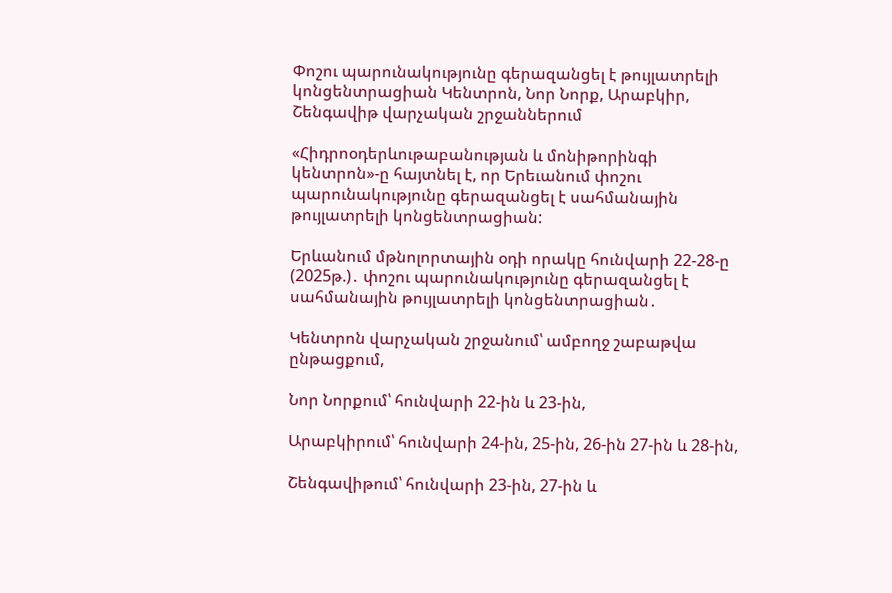Փոշու պարունակությունը գերազանցել է թույլատրելի կոնցենտրացիան Կենտրոն, Նոր Նորք, Արաբկիր, Շենգավիթ վարչական շրջաններում

«Հիդրոօդերևութաբանության և մոնիթորինգի կենտրոն»-ը հայտնել է, որ Երեւանում փոշու պարունակությունը գերազանցել է սահմանային թույլատրելի կոնցենտրացիան:

Երևանում մթնոլորտային օդի որակը հունվարի 22-28-ը (2025թ.)․ փոշու պարունակությունը գերազանցել է սահմանային թույլատրելի կոնցենտրացիան․

Կենտրոն վարչական շրջանում՝ ամբողջ շաբաթվա ընթացքում,

Նոր Նորքում՝ հունվարի 22-ին և 23-ին,

Արաբկիրում՝ հունվարի 24-ին, 25-ին, 26-ին 27-ին և 28-ին,

Շենգավիթում՝ հունվարի 23-ին, 27-ին և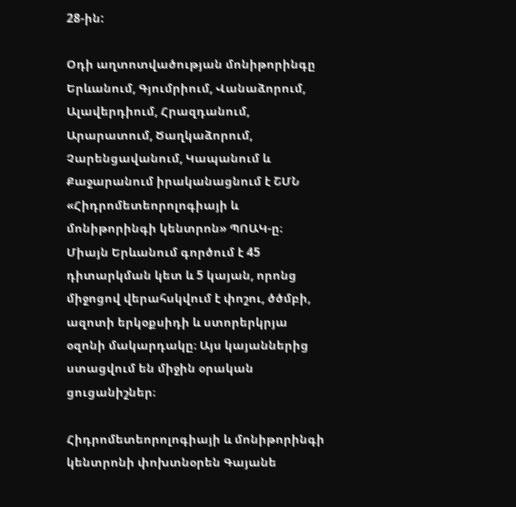28-ին:

Օդի աղտոտվածության մոնիթորինգը Երևանում, Գյումրիում, Վանաձորում, Ալավերդիում, Հրազդանում, Արարատում, Ծաղկաձորում, Չարենցավանում, Կապանում և Քաջարանում իրականացնում է ՇՄՆ «Հիդրոմետեորոլոգիայի և մոնիթորինգի կենտրոն» ՊՈԱԿ-ը։ Միայն Երևանում գործում է 45 դիտարկման կետ և 5 կայան, որոնց միջոցով վերահսկվում է փոշու, ծծմբի, ազոտի երկօքսիդի և ստորերկրյա օզոնի մակարդակը։ Այս կայաններից ստացվում են միջին օրական ցուցանիշներ։

Հիդրոմետեորոլոգիայի և մոնիթորինգի կենտրոնի փոխտնօրեն Գայանե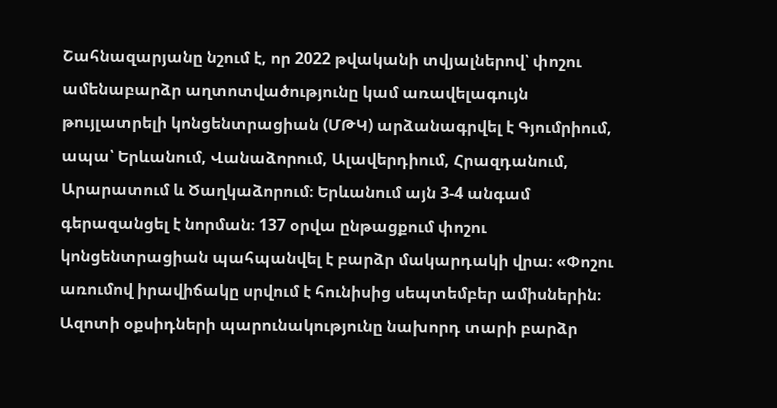Շահնազարյանը նշում է, որ 2022 թվականի տվյալներով՝ փոշու ամենաբարձր աղտոտվածությունը կամ առավելագույն թույլատրելի կոնցենտրացիան (ՄԹԿ) արձանագրվել է Գյումրիում, ապա՝ Երևանում, Վանաձորում, Ալավերդիում, Հրազդանում, Արարատում և Ծաղկաձորում։ Երևանում այն 3-4 անգամ գերազանցել է նորման։ 137 օրվա ընթացքում փոշու կոնցենտրացիան պահպանվել է բարձր մակարդակի վրա։ «Փոշու առումով իրավիճակը սրվում է հունիսից սեպտեմբեր ամիսներին։ Ազոտի օքսիդների պարունակությունը նախորդ տարի բարձր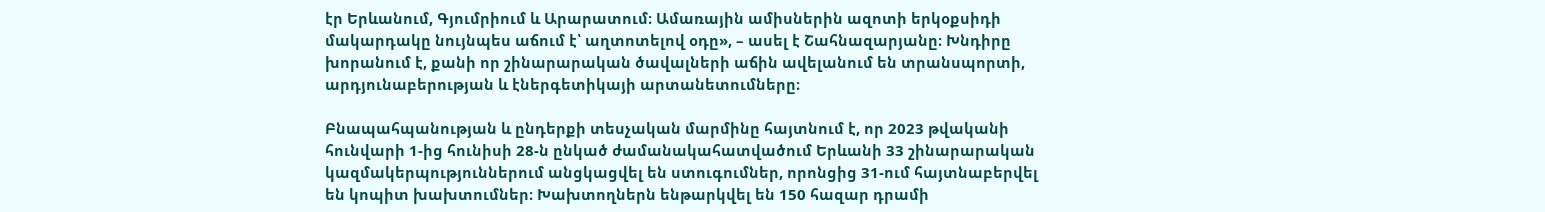էր Երևանում, Գյումրիում և Արարատում։ Ամառային ամիսներին ազոտի երկօքսիդի մակարդակը նույնպես աճում է՝ աղտոտելով օդը», – ասել է Շահնազարյանը։ Խնդիրը խորանում է, քանի որ շինարարական ծավալների աճին ավելանում են տրանսպորտի, արդյունաբերության և էներգետիկայի արտանետումները։

Բնապահպանության և ընդերքի տեսչական մարմինը հայտնում է, որ 2023 թվականի հունվարի 1-ից հունիսի 28-ն ընկած ժամանակահատվածում Երևանի 33 շինարարական կազմակերպություններում անցկացվել են ստուգումներ, որոնցից 31-ում հայտնաբերվել են կոպիտ խախտումներ։ Խախտողներն ենթարկվել են 150 հազար դրամի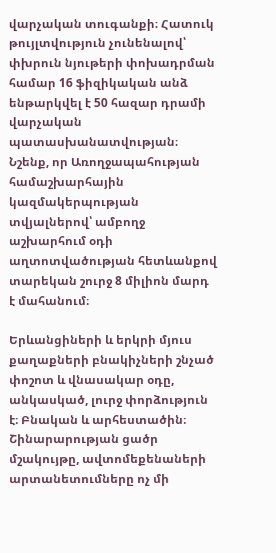վարչական տուգանքի։ Հատուկ թույլտվություն չունենալով՝ փխրուն նյութերի փոխադրման համար 16 ֆիզիկական անձ ենթարկվել է 50 հազար դրամի վարչական պատասխանատվության։ Նշենք, որ Առողջապահության համաշխարհային կազմակերպության տվյալներով՝ ամբողջ աշխարհում օդի աղտոտվածության հետևանքով տարեկան շուրջ 8 միլիոն մարդ է մահանում։

Երևանցիների և երկրի մյուս քաղաքների բնակիչների շնչած փոշոտ և վնասակար օդը, անկասկած, լուրջ փորձություն է։ Բնական և արհեստածին։ Շինարարության ցածր մշակույթը, ավտոմեքենաների արտանետումները ոչ մի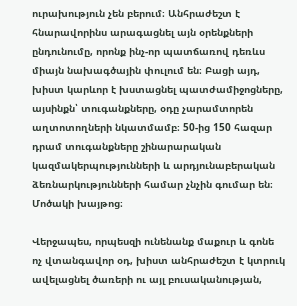ուրախություն չեն բերում։ Անհրաժեշտ է հնարավորինս արագացնել այն օրենքների ընդունումը, որոնք ինչ-որ պատճառով դեռևս միայն նախագծային փուլում են։ Բացի այդ, խիստ կարևոր է խստացնել պատժամիջոցները, այսինքն՝ տուգանքները, օդը չարամտորեն աղտոտողների նկատմամբ։ 50-ից 150 հազար դրամ տուգանքները շինարարական կազմակերպությունների և արդյունաբերական ձեռնարկությունների համար չնչին գումար են։ Մոծակի խայթոց։

Վերջապես, որպեսզի ունենանք մաքուր և գոնե ոչ վտանգավոր օդ, խիստ անհրաժեշտ է կտրուկ ավելացնել ծառերի ու այլ բուսականության,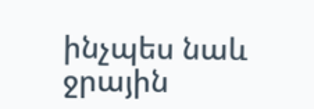ինչպես նաև ջրային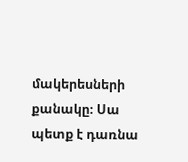մակերեսների քանակը։ Սա պետք է դառնա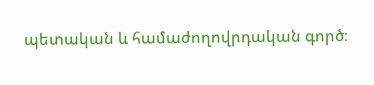պետական և համաժողովրդական գործ։